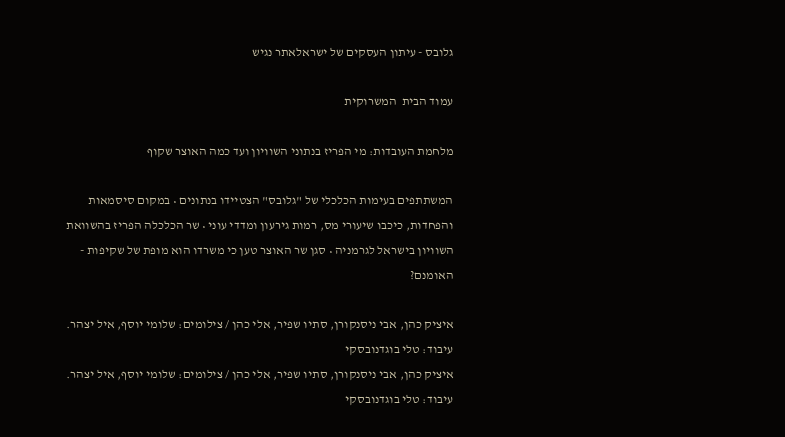גלובס - עיתון העסקים של ישראלאתר נגיש

עמוד הבית  המשרוקית

מלחמת העובדות: מי הפריז בנתוני השוויון ועד כמה האוצר שקוף

המשתתפים בעימות הכלכלי של "גלובס" הצטיידו בנתונים • במקום סיסמאות והפחדות, כיכבו שיעורי מס, רמות גירעון ומדדי עוני • שר הכלכלה הפריז בהשוואת השוויון בישראל לגרמניה • סגן שר האוצר טען כי משרדו הוא מופת של שקיפות - האומנם?

איציק כהן, אבי ניסנקורן, סתיו שפיר, אלי כהן / צילומים: שלומי יוסף, איל יצהר. עיבוד: טלי בוגדנובסקי
איציק כהן, אבי ניסנקורן, סתיו שפיר, אלי כהן / צילומים: שלומי יוסף, איל יצהר. עיבוד: טלי בוגדנובסקי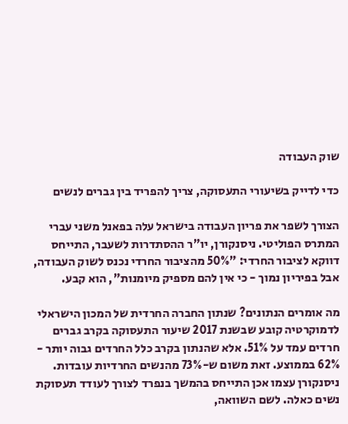שוק העבודה

כדי לדייק בשיעורי התעסוקה, צריך להפריד בין גברים לנשים

הצורך לשפר את פריון העבודה בישראל עלה בפאנל משני עברי המתרס הפוליטי. ניסנקורן, יו"ר ההסתדרות לשעבר, התייחס דווקא לציבור החרדי: "50% מהציבור החרדי נכנס לשוק העבודה, אבל בפיריון נמוך - כי אין להם מספיק מיומנות", הוא קבע.

מה אומרים הנתונים? שנתון החברה החרדית של המכון הישראלי לדמוקרטיה קובע שבשנת 2017 שיעור התעסוקה בקרב גברים חרדים עמד על 51%. אלא שהנתון בקרב כלל החרדים גבוה יותר - 62% בממוצע. זאת משום ש-73% מהנשים החרדיות עובדות. ניסנקורן עצמו אכן התייחס בהמשך בנפרד לצורך לעודד תעסוקת נשים כאלה. לשם השוואה,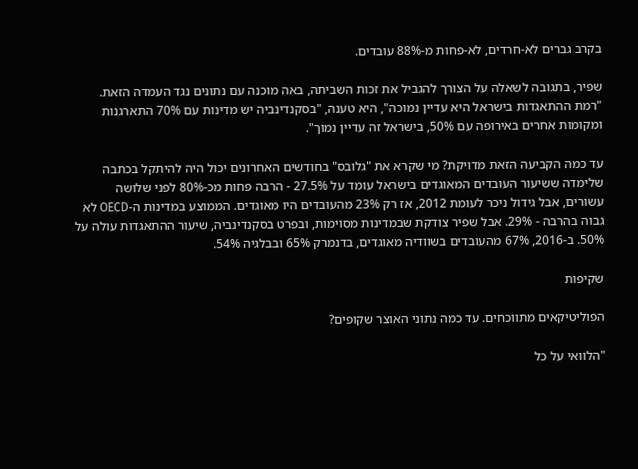בקרב גברים לא-חרדים, לא-פחות מ-88% עובדים.

שפיר, בתגובה לשאלה על הצורך להגביל את זכות השביתה, באה מוכנה עם נתונים נגד העמדה הזאת. "רמת ההתאגדות בישראל היא עדיין נמוכה", היא טענה, "בסקנדינביה יש מדינות עם 70% התארגנות ומקומות אחרים באירופה עם 50%, בישראל זה עדיין נמוך".

עד כמה הקביעה הזאת מדויקת? מי שקרא את "גלובס" בחודשים האחרונים יכול היה להיתקל בכתבה שלימדה ששיעור העובדים המאוגדים בישראל עומד על 27.5% - הרבה פחות מכ-80% לפני שלושה עשורים, אבל גידול ניכר לעומת 2012, אז רק 23% מהעובדים היו מאוגדים. הממוצע במדינות ה-OECD לא גבוה בהרבה - 29%. אבל שפיר צודקת שבמדינות מסוימות, ובפרט בסקנדינביה, שיעור ההתאגדות עולה על 50%. ב-2016, 67% מהעובדים בשוודיה מאוגדים, בדנמרק 65% ובבלגיה 54%.

שקיפות

הפוליטיקאים מתווכחים. עד כמה נתוני האוצר שקופים?

"הלוואי על כל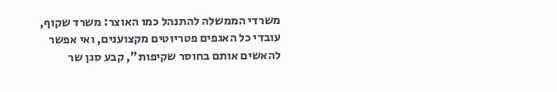משרדי הממשלה להתנהל כמו האוצר: משרד שקוף, עובדי כל האגפים פטריוטים מקצוענים, ואי אפשר להאשים אותם בחוסר שקיפות", קבע סגן שר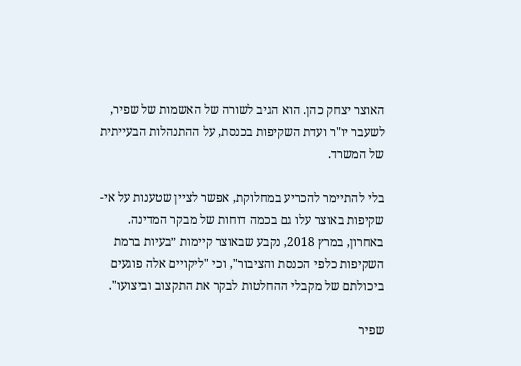האוצר יצחק כהן. הוא הגיב לשורה של האשמות של שפיר, לשעבר יו"ר ועדת השקיפות בכנסת, על ההתנהלות הבעייתית של המשרד.

בלי להתיימר להכריע במחלוקת, אפשר לציין שטענות על אי-שקיפות באוצר עלו גם בכמה דוחות של מבקר המדינה. באחרון, במרץ 2018, נקבע שבאוצר קיימות ״בעיות ברמת השקיפות כלפי הכנסת והציבור", וכי "ליקויים אלה פוגעים ביכולתם של מקבלי ההחלטות לבקר את התקצוב וביצועו".

שפיר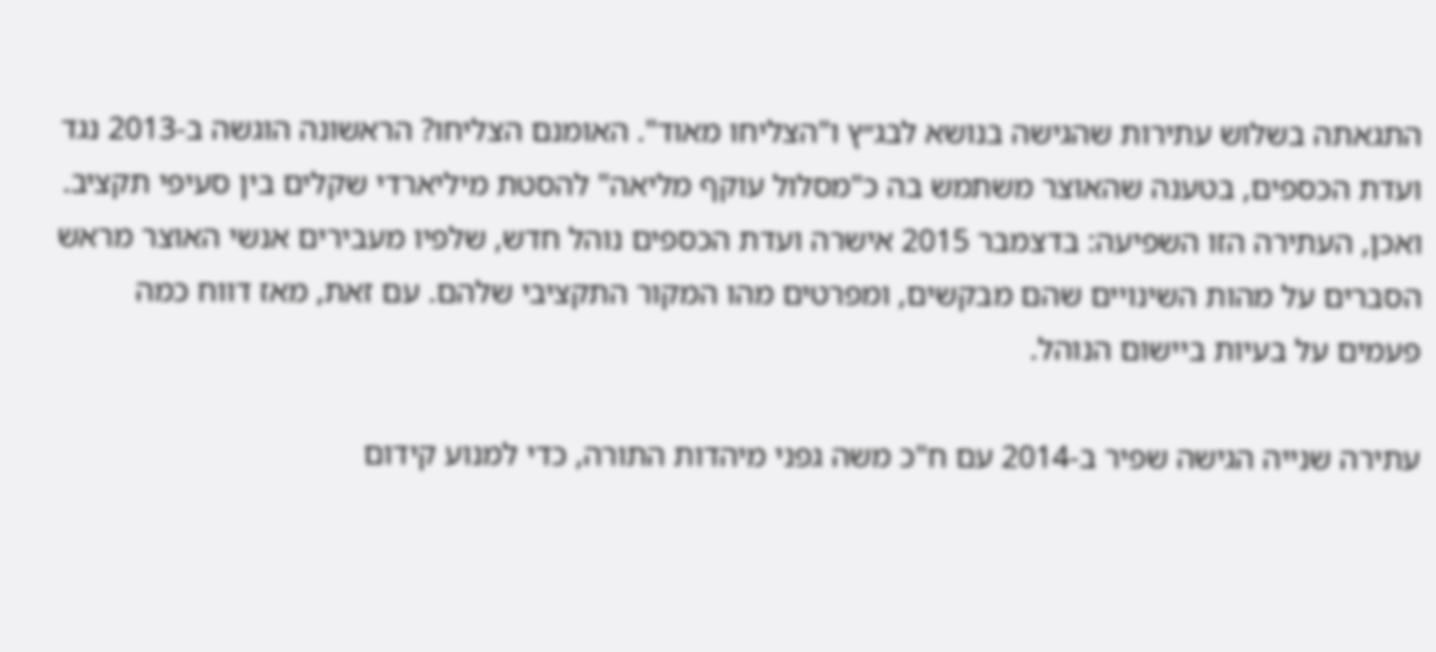התגאתה בשלוש עתירות שהגישה בנושא לבג״ץ ו"הצליחו מאוד". האומנם הצליחו? הראשונה הוגשה ב-2013 נגד ועדת הכספים, בטענה שהאוצר משתמש בה כ"מסלול עוקף מליאה" להסטת מיליארדי שקלים בין סעיפי תקציב. ואכן, העתירה הזו השפיעה: בדצמבר 2015 אישרה ועדת הכספים נוהל חדש, שלפיו מעבירים אנשי האוצר מראש הסברים על מהות השינויים שהם מבקשים, ומפרטים מהו המקור התקציבי שלהם. עם זאת, מאז דווח כמה פעמים על בעיות ביישום הנוהל.

עתירה שנייה הגישה שפיר ב-2014 עם ח"כ משה גפני מיהדות התורה, כדי למנוע קידום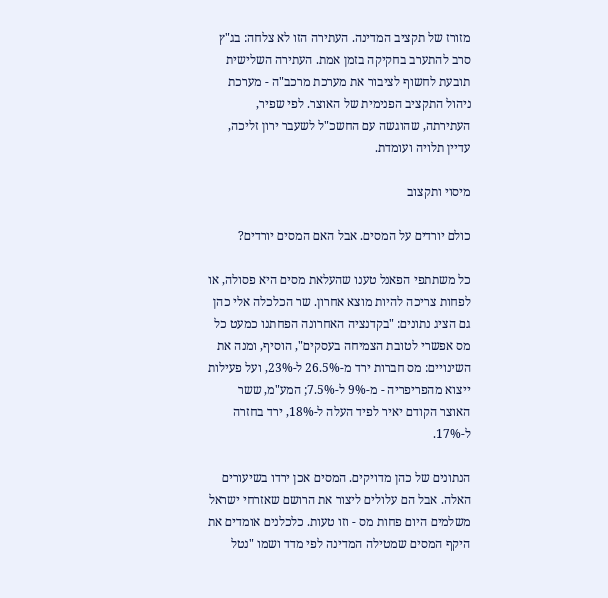מזורז של תקציב המדינה. העתירה הזו לא צלחה: בג"ץ סרב להתערב בחקיקה בזמן אמת. העתירה השלישית תובעת לחשוף לציבור את מערכת מרכב"ה - מערכת ניהול התקציב הפנימית של האוצר. לפי שפיר, העתירתה, שהוגשה עם החשכ"ל לשעבר ירון זליכה, עדיין תלויה ועומדת.

מיסוי ותקצוב

כולם יורדים על המסים. אבל האם המסים יורדים?

כל משתתפי הפאנל טענו שהעלאת מסים היא פסולה, או לפחות צריכה להיות מוצא אחרון. שר הכלכלה אלי כהן גם הציג נתונים: "בקדנציה האחרונה הפחתנו כמעט כל מס אפשרי לטובת הצמיחה בעסקים", הוסיף, ומנה את השינויים: מס חברות ירד מ-26.5% ל-23%, ועל פעילות ייצוא מהפריפריה - מ-9% ל-7.5%; המע"מ, ששר האוצר הקודם יאיר לפיד העלה ל-18%, ירד בחזרה ל-17%.

הנתונים של כהן מדויקים. המסים אכן ירדו בשיעורים האלה. אבל הם עלולים ליצור את הרושם שאזרחי ישראל משלמים היום פחות מס - וזו טעות. כלכלנים אומדים את היקף המסים שמטילה המדינה לפי מדד ושמו "נטל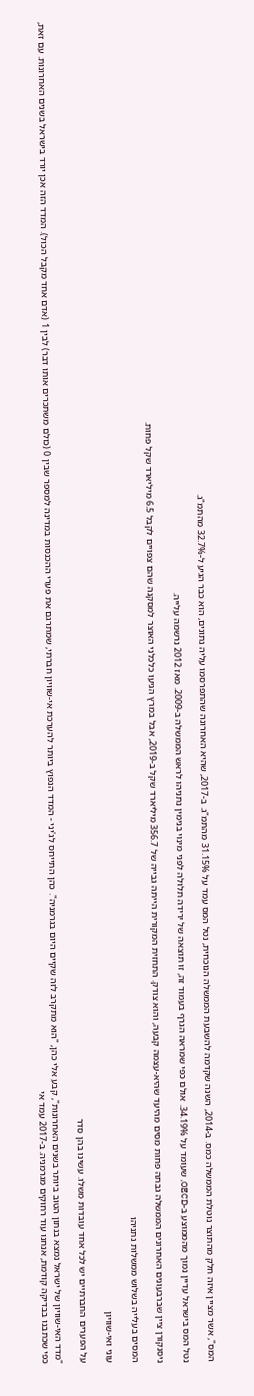המס", אשר מציין איזה חלק מהתוצר נוטלת הממשלה כמס. ב-2014, השנה שקדמה להשבעת הממשלה הנוכחית, נטל המס עמד על 31.15% מהתמ"ג. ב-2017, שהיא האחרונה שהתפרסמו עליה נתונים, הוא כבר הגיע ל-32.7% מהתמ"ג.

נטל המס בישראל עדיין נמוך מהממוצע ב-OECD, שעומד על 34.19%. אולם כפי שמראה הגרף בעמוד זה, זו תוצאה של ירידה תלולה לפני מינוי בנימין נתניהו לראש הממשלה ב-2009. מאז 2012 נרשמה עלייה.

ניסנקורן ציין שברבעונים האחרונים הממשלה גבתה פחות מסים מהיעד שהיא-עצמה קבעה, והוא צודק. התחזית המקורית הייתה גבייה של 356.7 מיליארד שקל ב-2019, אבל במרץ הגיעו כלכלני האוצר למסקנה שהם צפויים לקבל 6.5 מיליארד שקל פחות.

המסים בעלייה בשלוש ממשלות נתניהו

עוני ואי-שוויון

על הפערים החברתיים יש לכל אחד עובדות משלו. עשינו בהן סדר

"מדד האי-שוויון של ישראל נמצא בנתון הטוב ביותר בשנים האחרונות", קבע אלי כהן, "הוא מתקרב לזה שקיים היום בגרמניה". כהן התייחס לג'יני - המדד הנפוץ ביותר להערכת אי-שוויון חברתי, שמתרגם את פערי ההכנסות במדינה למספר שבין 0 (כולם משתכרים אותו דבר) לבין 1 (אדם אחד מקבל הכול). המדד הזה אכן יורד בישראל בשנים האחרונות. עם זאת, כפי שכתבנו בבדיקה קודמת, אנחנו עוד רחוקים מגרמניה. ב-2017 עמד אי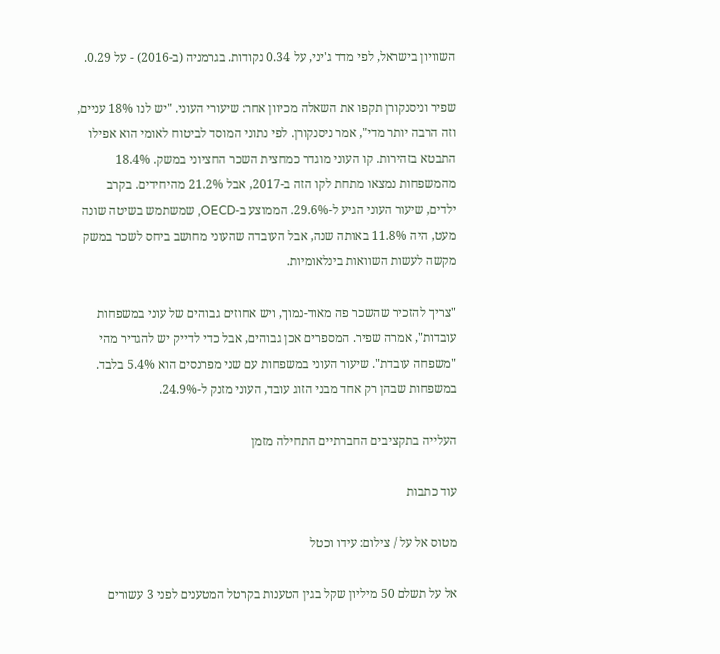השוויון בישראל, לפי מדד ג'יני, על 0.34 נקודות. בגרמניה (ב-2016) - על 0.29.

שפיר וניסנקורן תקפו את השאלה מכיוון אחר: שיעורי העוני. "יש לנו 18% עניים, וזה הרבה יותר מדי", אמר ניסנקורן. לפי נתוני המוסד לביטוח לאומי הוא אפילו התבטא בזהירות. קו העוני מוגדר כמחצית השכר החציוני במשק. 18.4% מהמשפחות נמצאו מתחת לקו הזה ב-2017, אבל 21.2% מהיחידים. בקרב ילדים, שיעור העוני הגיע ל-29.6%. הממוצע ב-OECD, שמשתמש בשיטה שונה מעט, היה 11.8% באותה שנה, אבל העובדה שהעוני מחושב ביחס לשכר במשק מקשה לעשות השוואות בינלאומיות.

"צריך להזכיר שהשכר פה מאוד-נמוך, ויש אחוזים גבוהים של עוני במשפחות עובדות", אמרה שפיר. המספרים אכן גבוהים, אבל כדי לדייק יש להגדיר מהי "משפחה עובדת". שיעור העוני במשפחות עם שני מפרנסים הוא 5.4% בלבד. במשפחות שבהן רק אחד מבני הזוג עובד, העוני מזנק ל-24.9%.

העלייה בתקציבים החברתיים התחילה מזמן

עוד כתבות

מטוס אל על / צילום: עידו וכטל

אל על תשלם 50 מיליון שקל בגין הטענות בקרטל המטענים לפני 3 עשורים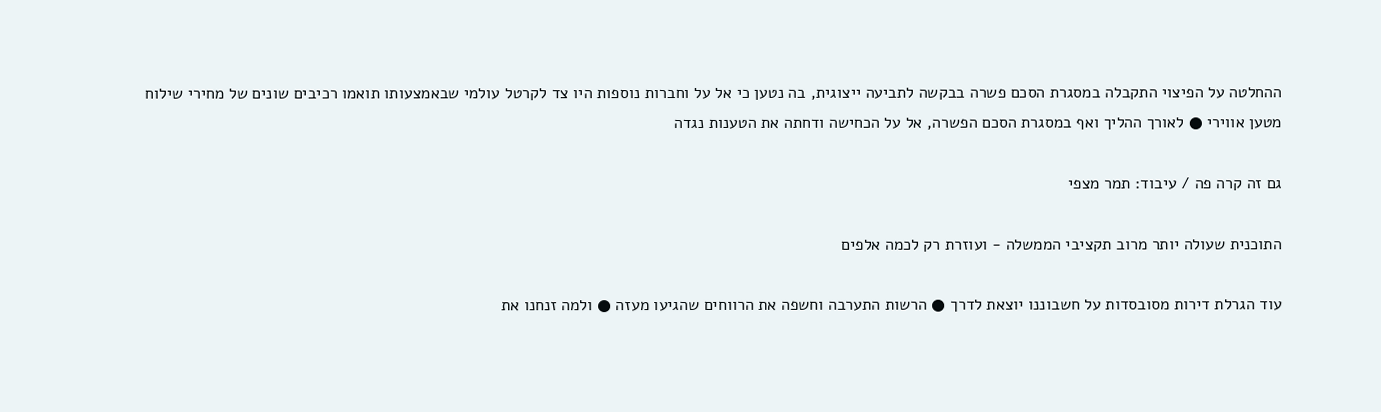ההחלטה על הפיצוי התקבלה במסגרת הסכם פשרה בבקשה לתביעה ייצוגית, בה נטען כי אל על וחברות נוספות היו צד לקרטל עולמי שבאמצעותו תואמו רכיבים שונים של מחירי שילוח מטען אווירי ● לאורך ההליך ואף במסגרת הסכם הפשרה, אל על הכחישה ודחתה את הטענות נגדה

גם זה קרה פה / עיבוד: תמר מצפי

התוכנית שעולה יותר מרוב תקציבי הממשלה - ועוזרת רק לכמה אלפים

עוד הגרלת דירות מסובסדות על חשבוננו יוצאת לדרך ● הרשות התערבה וחשפה את הרווחים שהגיעו מעזה ● ולמה זנחנו את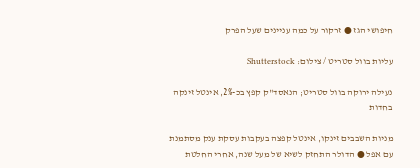חיפושי הגז ● זרקור על כמה עניינים שעל הפרק

עליות בוול סטריט / צילום: Shutterstock

נעילה ירוקה בוול סטריט; הנאסד"ק קפץ בכ-2%, אינטל זינקה בחדות

מניות השבבים זינקו, אינטל קפצה בעקבות עסקת ענק מסתמנת עם אפל ● הדולר התחזק לשיא של מעל שנה, אחרי החלטת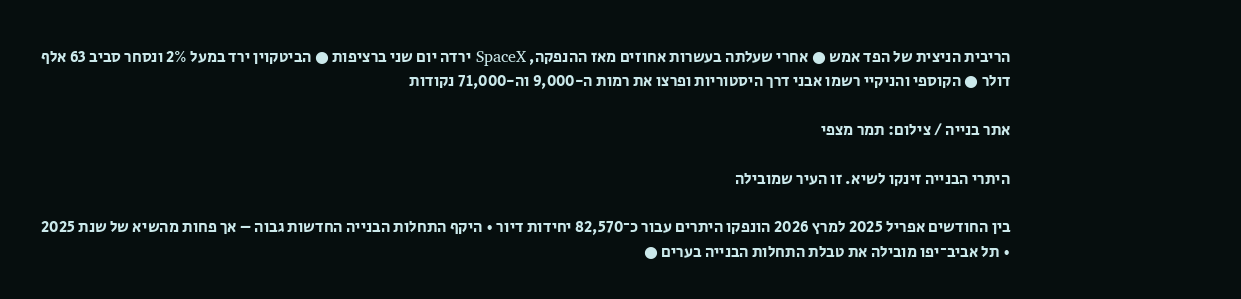הריבית הניצית של הפד אמש ● אחרי שעלתה בעשרות אחוזים מאז ההנפקה, SpaceX ירדה יום שני ברציפות ● הביטקוין ירד במעל 2% ונסחר סביב 63 אלף דולר ● הקוספי והניקיי רשמו אבני דרך היסטוריות ופרצו את רמות ה-9,000 וה-71,000 נקודות

אתר בנייה / צילום: תמר מצפי

היתרי הבנייה זינקו לשיא. זו העיר שמובילה

בין החודשים אפריל 2025 למרץ 2026 הונפקו היתרים עבור כ־82,570 יחידות דיור • היקף התחלות הבנייה החדשות גבוה – אך פחות מהשיא של שנת 2025 • תל אביב־יפו מובילה את טבלת התחלות הבנייה בערים ●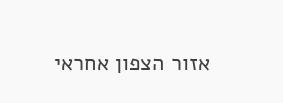אזור הצפון אחראי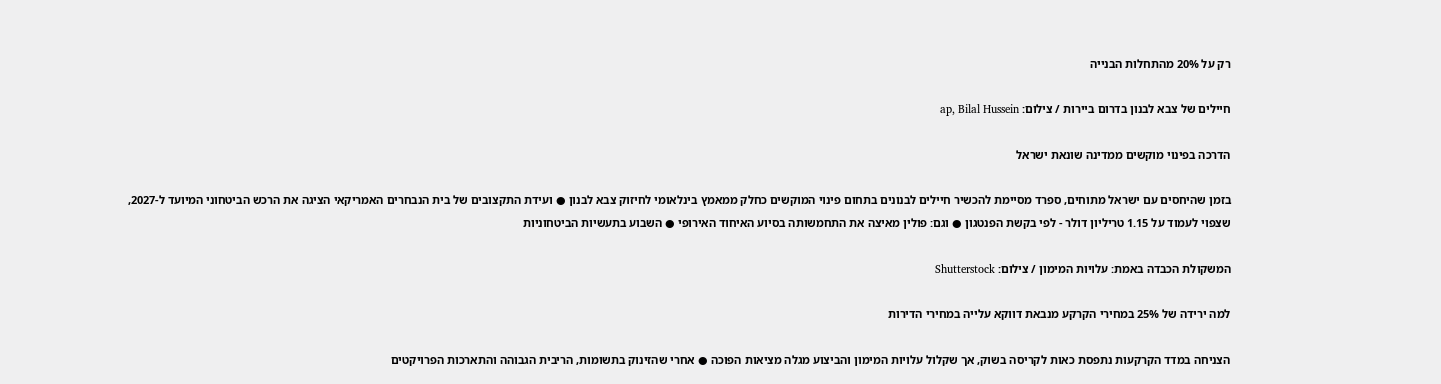רק על 20% מהתחלות הבנייה

חיילים של צבא לבנון בדרום ביירות / צילום: ap, Bilal Hussein

הדרכה בפינוי מוקשים ממדינה שונאת ישראל

בזמן שהיחסים עם ישראל מתוחים, ספרד מסיימת להכשיר חיילים לבנונים בתחום פינוי המוקשים כחלק ממאמץ בינלאומי לחיזוק צבא לבנון ● ועידת התקצובים של בית הנבחרים האמריקאי הציגה את הרכש הביטחוני המיועד ל-2027, שצפוי לעמוד על 1.15 טריליון דולר - לפי בקשת הפנטגון ● וגם: פולין מאיצה את התחמשותה בסיוע האיחוד האירופי ● השבוע בתעשיות הביטחוניות

המשקולת הכבדה באמת: עלויות המימון / צילום: Shutterstock

למה ירידה של 25% במחירי הקרקע מנבאת דווקא עלייה במחירי הדירות

הצניחה במדד הקרקעות נתפסת כאות לקריסה בשוק, אך שקלול עלויות המימון והביצוע מגלה מציאות הפוכה ● אחרי שהזינוק בתשומות, הריבית הגבוהה והתארכות הפרויקטים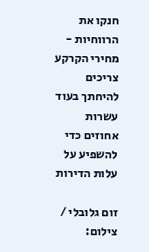חנקו את הרווחיות - מחירי הקרקע צריכים להיחתך בעוד עשרות אחוזים כדי להשפיע על עלות הדירות

זום גלובלי / צילום: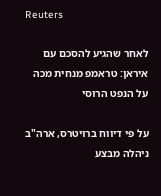Reuters

לאחר שהגיע להסכם עם איראן: טראמפ מנחית מכה על הנפט הרוסי

על פי דיווח ברויטרס, ארה"ב ניהלה מבצע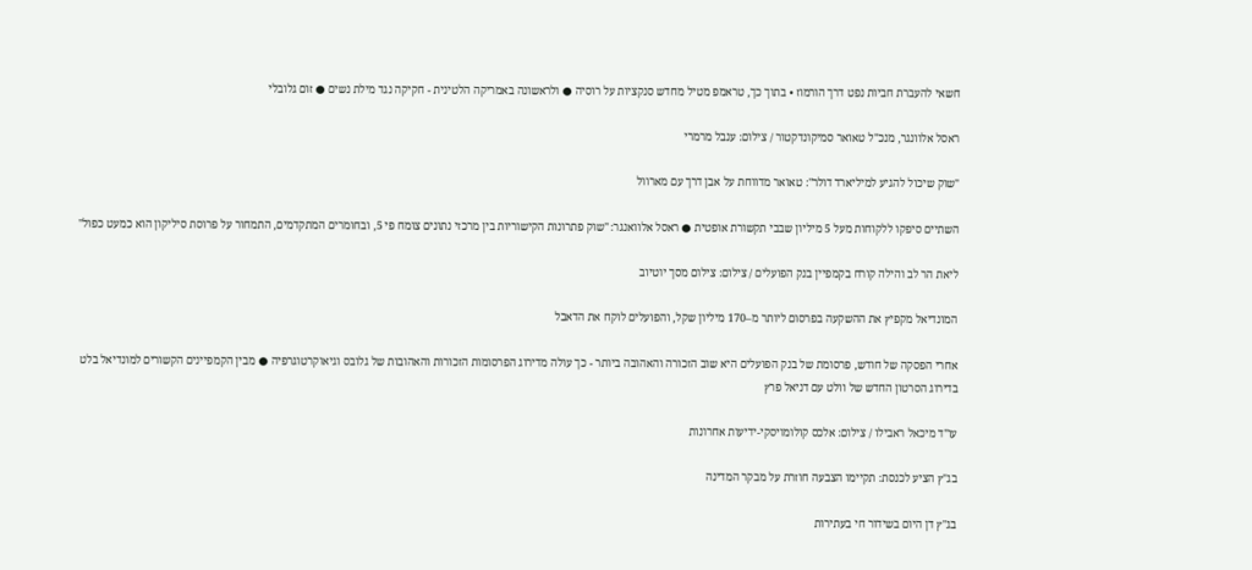חשאי להעברת חביות נפט דרך הורמוז • בתוך כך, טראמפ מטיל מחדש סנקציות על רוסיה ● ולראשונה באמריקה הלטינית - חקיקה נגד מילת נשים ● זום גלובלי

ראסל אלוונגר, מנכ''ל טאואר סמיקונדקטור / צילום: ענבל מרמרי

"שוק שיכול להגיע למיליארד דולר": טאואר מדווחת על אבן דרך עם מארוול

השתיים סיפקו ללקוחות מעל 5 מיליון שבבי תקשורת אופטית ● ראסל אלוואנגר: "שוק פתרונות הקישוריות בין מרכזי נתונים צומח פי 5, ובחומרים המתקדמים, התמחור על פרוסת סיליקון הוא כמעט כפול"

ליאת הר לב והילה קורח בקמפיין בנק הפועלים / צילום: צילום מסך יוטיוב

המונדיאל מקפיץ את ההשקעה בפרסום ליותר מ–170 מיליון שקל, והפועלים לוקח את הדאבל

אחרי הפסקה של חודש, פרסומת של בנק הפועלים היא שוב הזכורה והאהובה ביותר - כך עולה מדירוג הפרסומות הזכורות והאהובות של גלובס וגיאוקרטוגרפיה ● מבין הקמפיינים הקשורים למונדיאל בלט בדירוג הסרטון החדש של וולט עם דניאל פרץ

עו''ד מיכאל ראבילו / צילום: אלכס קולומויסקי-ידיעות אחרונות

בג"ץ הציע לכנסת: תקיימו הצבעה חוזרת על מבקר המדינה

בג"ץ דן היום בשידור חי בעתירות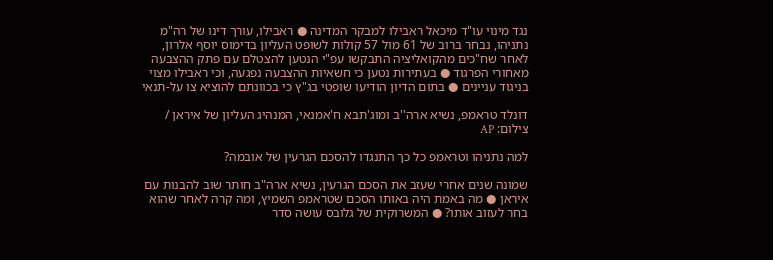נגד מינוי עו"ד מיכאל ראבילו למבקר המדינה ● ראבילו, עורך דינו של רה"מ נתניהו, נבחר ברוב של 61 מול 57 קולות לשופט העליון בדימוס יוסף אלרון, לאחר שח"כים מהקואליציה התבקשו עפ"י הנטען להצטלם עם פתק ההצבעה מאחורי הפרגוד ● בעתירות נטען כי חשאיות ההצבעה נפגעה, וכי ראבילו מצוי בניגוד עניינים ● בתום הדיון הודיעו שופטי בג"ץ כי בכוונתם להוציא צו על-תנאי

דונלד טראמפ, נשיא ארה''ב ומוג'תבא ח'אמנאי, המנהיג העליון של איראן / צילום: AP

למה נתניהו וטראמפ כל כך התנגדו להסכם הגרעין של אובמה?

שמונה שנים אחרי שעזב את הסכם הגרעין, נשיא ארה"ב חותר שוב להבנות עם איראן ● מה באמת היה באותו הסכם שטראמפ השמיץ, ומה קרה לאחר שהוא בחר לעזוב אותו? ● המשרוקית של גלובס עושה סדר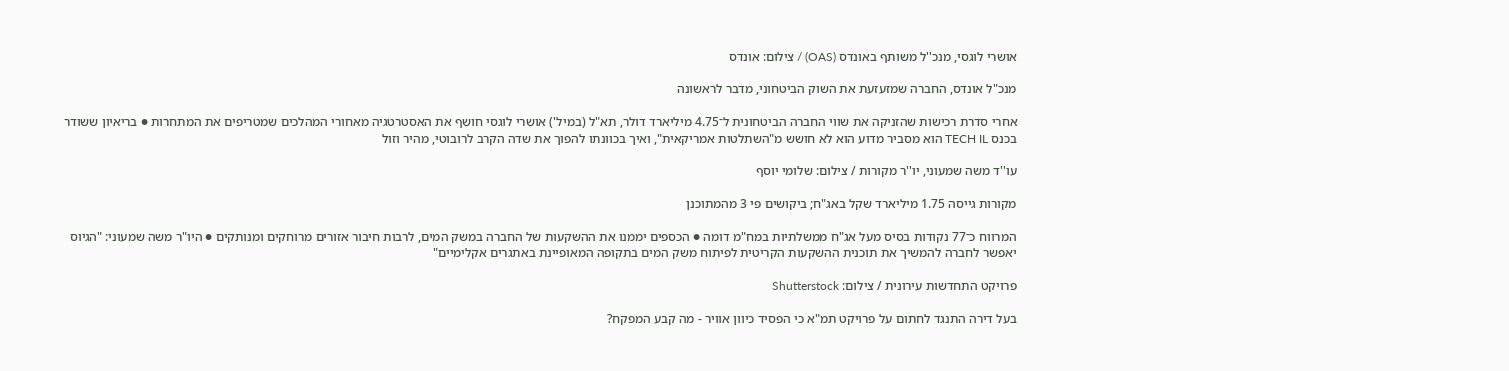אושרי לוגסי, מנכ''ל משותף באונדס (OAS) / צילום: אונדס

מנכ"ל אונדס, החברה שמזעזעת את השוק הביטחוני, מדבר לראשונה

אחרי סדרת רכישות שהזניקה את שווי החברה הביטחונית ל־4.75 מיליארד דולר, תא"ל (במיל') אושרי לוגסי חושף את האסטרטגיה מאחורי המהלכים שמטריפים את המתחרות ● בריאיון ששודר בכנס TECH IL הוא מסביר מדוע הוא לא חושש מ"השתלטות אמריקאית", ואיך בכוונתו להפוך את שדה הקרב לרובוטי, מהיר וזול

עו''ד משה שמעוני, יו''ר מקורות / צילום: שלומי יוסף

מקורות גייסה 1.75 מיליארד שקל באג"ח; ביקושים פי 3 מהמתוכנן

המרווח כ־77 נקודות בסיס מעל אג"ח ממשלתיות במח"מ דומה ● הכספים יממנו את ההשקעות של החברה במשק המים, לרבות חיבור אזורים מרוחקים ומנותקים ● היו"ר משה שמעוני: "הגיוס יאפשר לחברה להמשיך את תוכנית ההשקעות הקריטית לפיתוח משק המים בתקופה המאופיינת באתגרים אקלימיים"

פרויקט התחדשות עירונית / צילום: Shutterstock

בעל דירה התנגד לחתום על פרויקט תמ"א כי הפסיד כיוון אוויר - מה קבע המפקח?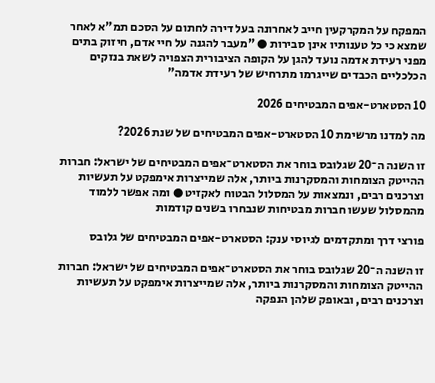המפקח על המקרקעין חייב לאחרונה בעל דירה לחתום על הסכם תמ"א לאחר שמצא כי כל טענותיו אינן סבירות ● "מעבר להגנה על חיי אדם, חיזוק בתים מפני רעידת אדמה נועד להגן על הקופה הציבורית הצפויה לשאת בנזקים הכלכליים הכבדים שייגרמו מתרחיש של רעידת אדמה"

10 הסטארט-אפים המבטיחים 2026

מה למדנו מרשימת 10 הסטארט-אפים המבטיחים של שנת 2026?

זו השנה ה־20 שגלובס בוחר את הסטארט־אפים המבטיחים של ישראל: חברות ההייטק הצומחות והמסקרנות ביותר, אלה שמייצרות אימפקט על תעשיות וצרכנים רבים, ונמצאות על המסלול הבטוח לאקזיט ● ומה אפשר ללמוד מהמסלול שעשו חברות מבטיחות שנבחרו בשנים קודמות

פורצי דרך ומתקדמים לגיוסי ענק: הסטארט-אפים המבטיחים של גלובס

זו השנה ה־20 שגלובס בוחר את הסטארט־אפים המבטיחים של ישראל: חברות ההייטק הצומחות והמסקרנות ביותר, אלה שמייצרות אימפקט על תעשיות וצרכנים רבים, ובאופק שלהן הנפקה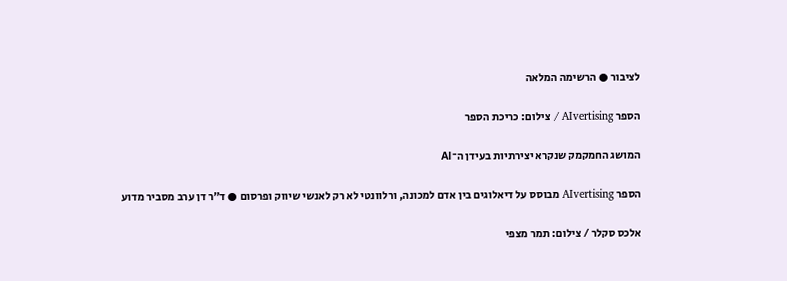לציבור ● הרשימה המלאה

הספר AIvertising / צילום: כריכת הספר

המושג החמקמק שנקרא יצירתיות בעידן ה־AI

הספר AIvertising מבוסס על דיאלוגים בין אדם למכונה, ורלוונטי לא רק לאנשי שיווק ופרסום ● ד"ר דן ערב מסביר מדוע

אלכס סקלר / צילום: תמר מצפי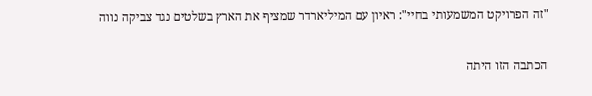"זה הפרויקט המשמעותי בחיי": ראיון עם המיליארדר שמציף את הארץ בשלטים נגד צביקה נווה

הכתבה הזו היתה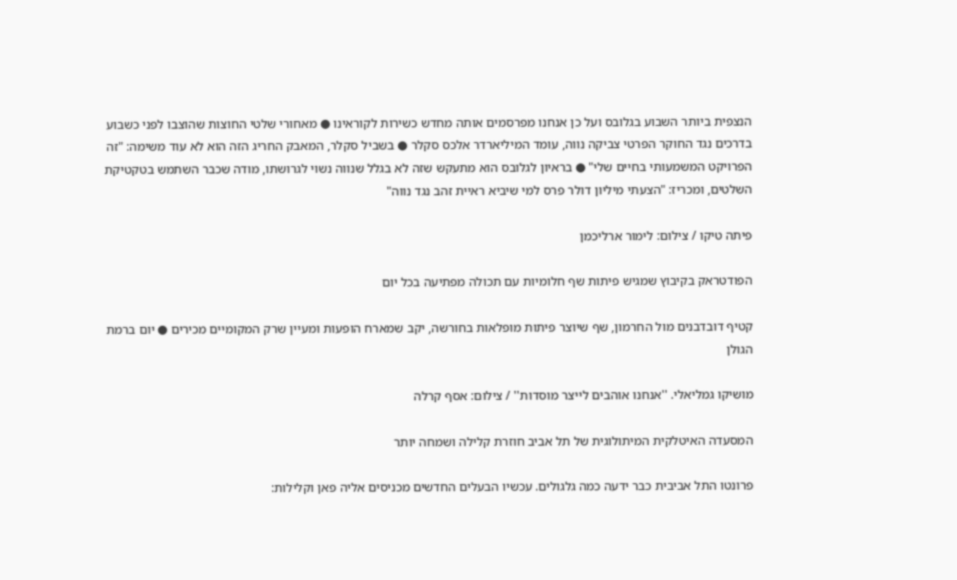הנצפית ביותר השבוע בגלובס ועל כן אנחנו מפרסמים אותה מחדש כשירות לקוראינו ● מאחורי שלטי החוצות שהוצבו לפני כשבוע בדרכים נגד החוקר הפרטי צביקה נווה, עומד המיליארדר אלכס סקלר ● בשביל סקלר, המאבק החריג הזה הוא לא עוד משימה: "זה הפרויקט המשמעותי בחיים שלי" ● בראיון לגלובס הוא מתעקש שזה לא בגלל שנווה נשוי לגרושתו, מודה שכבר השתמש בטקטיקת השלטים, ומכריז: "הצעתי מיליון דולר פרס למי שיביא ראיית זהב נגד נווה"

פיתה טיקו / צילום: לימור ארליכמן

הפודטראק בקיבוץ שמגיש פיתות שף חלומיות עם תכולה מפתיעה בכל יום

קטיף דובדבנים מול החרמון, שף שיוצר פיתות מופלאות בחורשה, יקב שמארח הופעות ומעיין שרק המקומיים מכירים ● יום ברמת הגולן

מושיקו גמליאלי. ''אנחנו אוהבים לייצר מוסדות'' / צילום: אסף קרלה

המסעדה האיטלקית המיתולוגית של תל אביב חוזרת קלילה ושמחה יותר

פרונטו התל אביבית כבר ידעה כמה גלגולים. עכשיו הבעלים החדשים מכניסים אליה פאן וקלילות: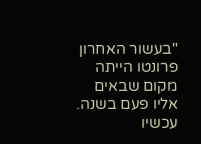"בעשור האחרון פרונטו הייתה מקום שבאים אליו פעם בשנה. עכשיו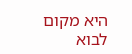היא מקום לבוא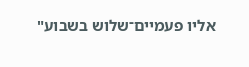אליו פעמיים־שלוש בשבוע"